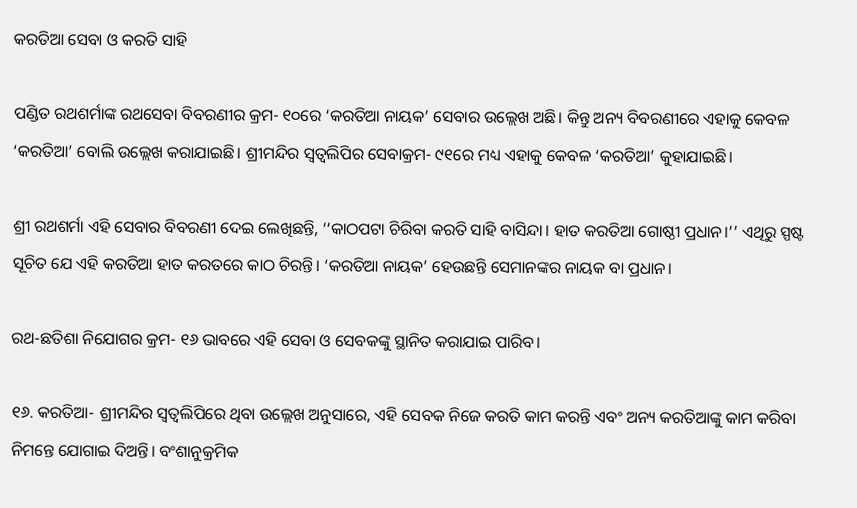କରତିଆ ସେବା ଓ କରତି ସାହି

ପଣ୍ଡିତ ରଥଶର୍ମାଙ୍କ ରଥସେବା ବିବରଣୀର କ୍ରମ- ୧୦ରେ ‘କରତିଆ ନାୟକ’ ସେବାର ଉଲ୍ଲେଖ ଅଛି। କିନ୍ତୁ ଅନ୍ୟ ବିବରଣୀରେ ଏହାକୁ କେବଳ ‘କରତିଆ’ ବୋଲି ଉଲ୍ଲେଖ କରାଯାଇଛି। ଶ୍ରୀମନ୍ଦିର ସ୍ୱତ୍ଵଲିପିର ସେବାକ୍ରମ- ୯୧ରେ ମଧ୍ୟ ଏହାକୁ କେବଳ ‘କରତିଆ’ କୁହାଯାଇଛି।

ଶ୍ରୀ ରଥଶର୍ମା ଏହି ସେବାର ବିବରଣୀ ଦେଇ ଲେଖିଛନ୍ତି, ‘‘କାଠପଟା ଚିରିବା କରତି ସାହି ବାସିନ୍ଦା। ହାତ କରତିଆ ଗୋଷ୍ଠୀ ପ୍ରଧାନ।’’ ଏଥିରୁ ସ୍ପଷ୍ଟ ସୂଚିତ ଯେ ଏହି କରତିଆ ହାତ କରତରେ କାଠ ଚିରନ୍ତି। ‘କରତିଆ ନାୟକ’ ହେଉଛନ୍ତି ସେମାନଙ୍କର ନାୟକ ବା ପ୍ରଧାନ।

ରଥ-ଛତିଶା ନିଯୋଗର କ୍ରମ- ୧୬ ଭାବରେ ଏହି ସେବା ଓ ସେବକଙ୍କୁ ସ୍ଥାନିତ କରାଯାଇ ପାରିବ।

୧୬. କରତିଆ- ଶ୍ରୀମନ୍ଦିର ସ୍ୱତ୍ଵଲିପିରେ ଥିବା ଉଲ୍ଲେଖ ଅନୁସାରେ, ଏହି ସେବକ ନିଜେ କରତି କାମ କରନ୍ତି ଏବଂ ଅନ୍ୟ କରତିଆଙ୍କୁ କାମ କରିବା ନିମନ୍ତେ ଯୋଗାଇ ଦିଅନ୍ତି। ବଂଶାନୁକ୍ରମିକ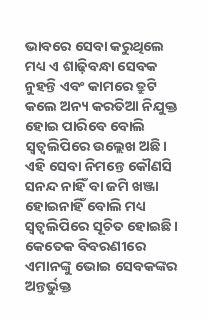ଭାବରେ ସେବା କରୁଥିଲେ ମଧ୍ୟ ଏ ଶାଢ଼ିବନ୍ଧା ସେବକ ନୁହନ୍ତି ଏବଂ କାମରେ ତ୍ରୁଟି କଲେ ଅନ୍ୟ କରତିଆ ନିଯୁକ୍ତ ହୋଇ ପାରିବେ ବୋଲି ସ୍ୱତ୍ଵଲିପିରେ ଉଲ୍ଲେଖ ଅଛି। ଏହି ସେବା ନିମନ୍ତେ କୌଣସି ସନନ୍ଦ ନାହିଁ ବା ଜମି ଖଞ୍ଜା ହୋଇନାହିଁ ବୋଲି ମଧ୍ୟ ସ୍ୱତ୍ଵଲିପିରେ ସୂଚିତ ହୋଇଛି। କେତେକ ବିବରଣୀରେ ଏମାନଙ୍କୁ ଭୋଇ ସେବକଙ୍କର ଅନ୍ତର୍ଭୁକ୍ତ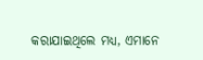କରାଯାଇଥିଲେ ମଧ୍ୟ, ଏମାନେ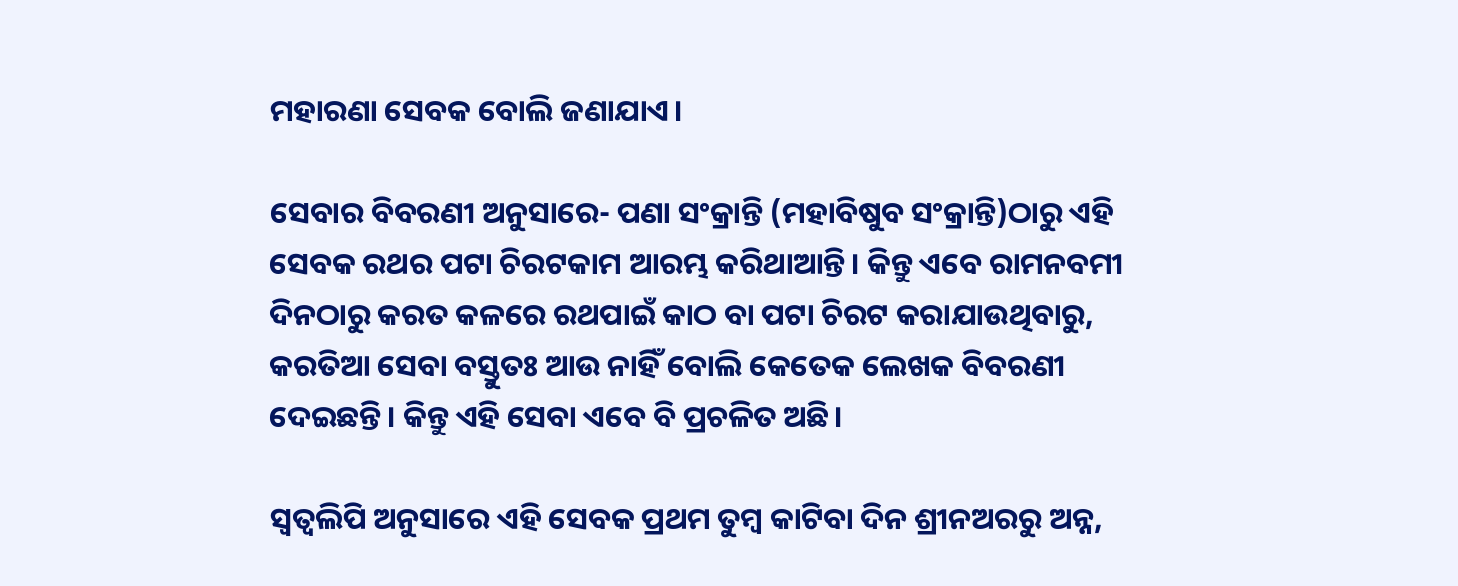ମହାରଣା ସେବକ ବୋଲି ଜଣାଯାଏ।

ସେବାର ବିବରଣୀ ଅନୁସାରେ- ପଣା ସଂକ୍ରାନ୍ତି (ମହାବିଷୁବ ସଂକ୍ରାନ୍ତି)ଠାରୁ ଏହି ସେବକ ରଥର ପଟା ଚିରଟକାମ ଆରମ୍ଭ କରିଥାଆନ୍ତି। କିନ୍ତୁ ଏବେ ରାମନବମୀ ଦିନଠାରୁ କରତ କଳରେ ରଥପାଇଁ କାଠ ବା ପଟା ଚିରଟ କରାଯାଉଥିବାରୁ, କରତିଆ ସେବା ବସ୍ତୁତଃ ଆଉ ନାହିଁ ବୋଲି କେତେକ ଲେଖକ ବିବରଣୀ ଦେଇଛନ୍ତି। କିନ୍ତୁ ଏହି ସେବା ଏବେ ବି ପ୍ରଚଳିତ ଅଛି।

ସ୍ୱତ୍ଵଲିପି ଅନୁସାରେ ଏହି ସେବକ ପ୍ରଥମ ତୁମ୍ବ କାଟିବା ଦିନ ଶ୍ରୀନଅରରୁ ଅନ୍ନ,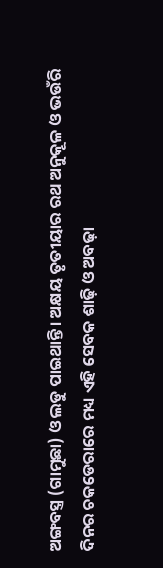ଅଙ୍ଗବସ୍ତ୍ର (ଗାମୁଛା) ଓ ଲଡୁ ପାଇଥାନ୍ତି। ଅକ୍ଷୟ ତୃତୀୟାର ରଥ ଅନୁକୂଳ ଓ ଭଉଁରି ଦିନର ଚକଡେରାରେ ମଧ୍ୟ ଏହି ସେବକ ଶାଢ଼ି ଓ ଅବଢ଼ା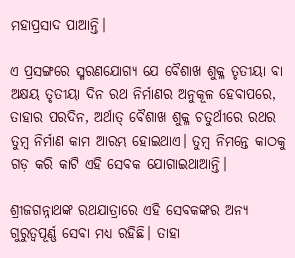ମହାପ୍ରସାଦ ପାଆନ୍ତି।

ଏ ପ୍ରସଙ୍ଗରେ ସ୍ମରଣଯୋଗ୍ୟ ଯେ ବୈଶାଖ ଶୁକ୍ଳ ତୃତୀୟା ବା ଅକ୍ଷୟ ତୃତୀୟା ଦିନ ରଥ ନିର୍ମାଣର ଅନୁକୂଳ ହେବାପରେ, ତାହାର ପରଦିନ, ଅର୍ଥାତ୍‌ ବୈଶାଖ ଶୁକ୍ଳ ଚତୁର୍ଥୀରେ ରଥର ତୁମ୍ବ ନିର୍ମାଣ କାମ ଆରମ୍ଭ ହୋଇଥାଏ। ତୁମ୍ବ ନିମନ୍ତେ କାଠକୁ ଗଡ଼ କରି କାଟି ଏହି ସେବକ ଯୋଗାଇଥାଆନ୍ତି।

ଶ୍ରୀଜଗନ୍ନାଥଙ୍କ ରଥଯାତ୍ରାରେ ଏହି ସେବକଙ୍କର ଅନ୍ୟ ଗୁରୁତ୍ଵପୂର୍ଣ୍ଣ ସେବା ମଧ୍ୟ ରହିଛି। ତାହା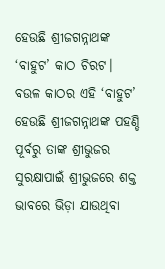ହେଉଛି ଶ୍ରୀଜଗନ୍ନାଥଙ୍କ ‘ବାହୁଟ’ କାଠ ଚିରଟ। ବଉଳ କାଠର ଏହି ‘ବାହୁଟ’ ହେଉଛି ଶ୍ରୀଜଗନ୍ନାଥଙ୍କ ପହଣ୍ଡି ପୂର୍ବରୁ ତାଙ୍କ ଶ୍ରୀଭୁଜର ସୁରକ୍ଷାପାଇଁ ଶ୍ରୀଭୁଜରେ ଶକ୍ତ ଭାବରେ ଭିଡ଼ା ଯାଉଥିବା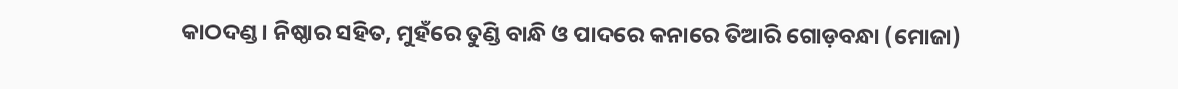କାଠଦଣ୍ଡ। ନିଷ୍ଠାର ସହିତ, ମୁହଁରେ ତୁଣ୍ଡି ବାନ୍ଧି ଓ ପାଦରେ କନାରେ ତିଆରି ଗୋଡ଼ବନ୍ଧା (ମୋଜା)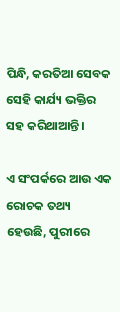ପିନ୍ଧି, କରତିଆ ସେବକ ସେହି କାର୍ଯ୍ୟ ଭକ୍ତିର ସହ କରିଥାଆନ୍ତି।

ଏ ସଂପର୍କରେ ଆଉ ଏକ ରୋଚକ ତଥ୍ୟ ହେଉଛି, ପୁରୀରେ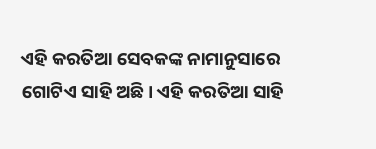ଏହି କରତିଆ ସେବକଙ୍କ ନାମାନୁସାରେ ଗୋଟିଏ ସାହି ଅଛି। ଏହି କରତିଆ ସାହି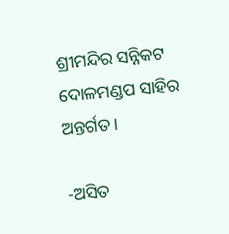ଶ୍ରୀମନ୍ଦିର ସନ୍ନିକଟ ଦୋଳମଣ୍ଡପ ସାହିର ଅନ୍ତର୍ଗତ।

-ଅସିତ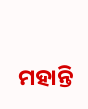ମହାନ୍ତି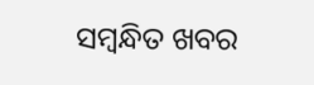ସମ୍ବନ୍ଧିତ ଖବର